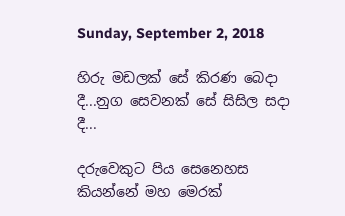Sunday, September 2, 2018

හිරු මඩලක් සේ කිරණ බෙදා දී...නුග සෙවනක් සේ සිසිල සදා දී...

දරුවෙකුට පිය සෙනෙහස කියන්නේ මහ මෙරක්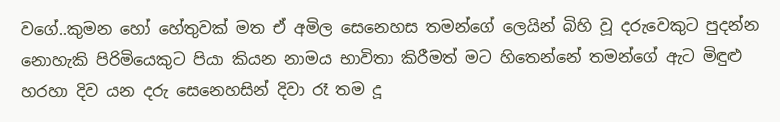වගේ..කුමන හෝ හේතුවක් මත ඒ අමිල සෙනෙහස තමන්ගේ ලෙයින් බිහි වූ දරුවෙකුට පුදන්න නොහැකි පිරිමියෙකුට පියා කියන නාමය භාවිතා කිරීමත් මට හිතෙන්නේ තමන්ගේ ඇට මිඳුළු හරහා දිව යන දරු සෙනෙහසින් දිවා රෑ තම දූ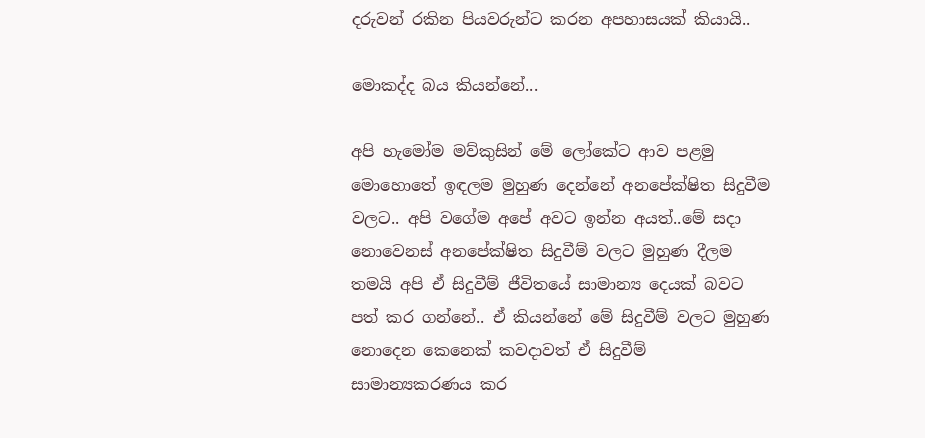දරුවන් රකින පියවරුන්ට කරන අපහාසයක් කියායි..

මොකද්ද බය කියන්නේ...

අපි හැමෝම මව්කුසින් මේ ලෝකේට ආව පළමු මොහොතේ ඉඳලම මුහුණ දෙන්නේ අනපේක්ෂිත සිදුවීම වලට.. අපි වගේම අපේ අවට ඉන්න අයත්..මේ සදා නොවෙනස් අනපේක්ෂිත සිදුවීම් වලට මුහුණ දීලම තමයි අපි ඒ සිදුවීම් ජීවිතයේ සාමාන්‍ය දෙයක් බවට පත් කර ගන්නේ.. ඒ කියන්නේ මේ සිදුවීම් වලට මුහුණ නොදෙන කෙනෙක් කවදාවත් ඒ සිදුවීම් සාමාන්‍යකරණය කර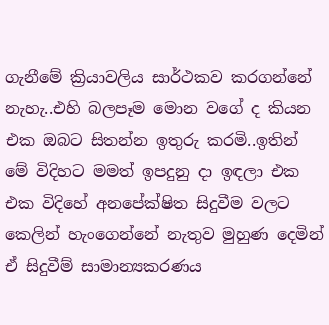ගැනීමේ ක්‍රියාවලිය සාර්ථකව කරගන්නේ නැහැ..එහි බලපෑම මොන වගේ ද කියන එක ඔබට සිතන්න ඉතුරු කරමි..ඉතින් මේ විදිහට මමත් ඉපදුනු දා ඉඳලා එක එක විදිහේ අනපේක්ෂිත සිදුවීම වලට කෙලින් හැංගෙන්නේ නැතුව මුහුණ දෙමින් ඒ සිදුවීම් සාමාන්‍යකරණය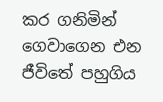කර ගනිමින් ගෙවාගෙන එන ජීවිතේ පහුගිය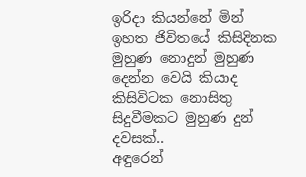ඉරිදා කියන්නේ මින් ඉහත ජිවිතයේ කිසිදිනක මුහුණ නොදුන් මුහුණ දෙන්න වෙයි කියාද කිසිවිටක නොසිතු සිදුවීමකට මුහුණ දුන් දවසක්..
අඳුරෙන්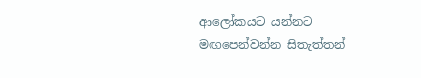ආලෝකයට යන්නට මඟපෙන්වන්න සිතැත්තන්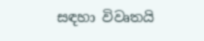සඳහා විවෘතයි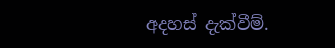අදහස් දැක්වීම්.